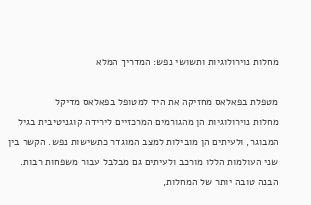מחלות נוירולוגיות ותשושי נפש: המדריך המלא

מטפלת בפאלאס מחזיקה את היד למטופל בפאלאס מדיקל
מחלות נוירולוגיות הן מהגורמים המרכזיים לירידה קוגניטיבית בגיל המבוגר, ולעיתים הן מובילות למצב המוגדר כתשישות נפש. הקשר בין שני העולמות הללו מורכב ולעיתים גם מבלבל עבור משפחות רבות. הבנה טובה יותר של המחלות,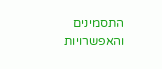התסמינים והאפשרויות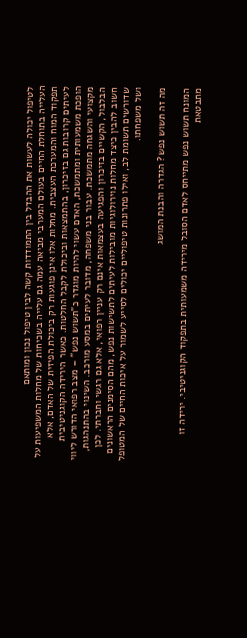לטיפול יכולה לעשות את ההבדל בין התמודדות קשה לבין טיפול נכון ומותאם
העלייה בתוחלת החיים בעולם המערבי מביאה עמה גם עלייה בשכיחות של מחלות המשפיעות על תפקוד המוח והמערכת העצבית. מחלות אלו אינן פוגעות רק ביכולת הפיזית של האדם, אלא לעיתים קרובות גם בזיכרון, בהתמצאות וביכולת לקבל החלטות. כאשר הירידה הקוגניטיבית הופכת משמעותית ומתמשכת, האדם עשוי להיות מוגדר כ"תשוש נפש" – מצב רפואי הדורש ליווי מקצועי והשגחה מתמשכת. עבור בני משפחה, מדובר לעיתים במסע מורכב. השינוי בהתנהגות, הבלבול, הקשיים בזיכרון והפגיעה בעצמאות אינם רק עניין רפואי, אלא גם רגשי וחברתי. לכן חשוב להבין כיצד מחלות נוירולוגיות מובילות לעיתים לתשישות נפש, מהם הסימנים הראשונים שדורשים תשומת לב, ואילו פתרונות טיפוליים יכולים לסייע לשמור על איכות החיים של המטופל ושל משפחתו.

מה זה תשוש נפש? הגדרה והבנת המושג

המונח תשוש נפש מתייחס לאדם הסובל מירידה משמעותית בתפקוד הקוגניטיבי. ירידה זו מתבטאת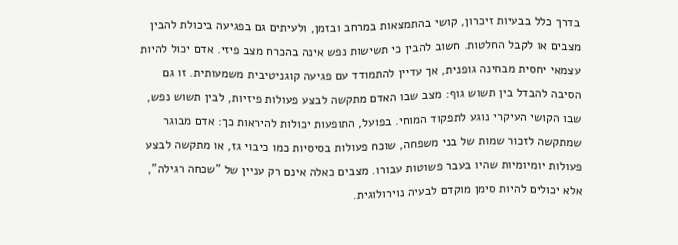בדרך כלל בבעיות זיכרון, קושי בהתמצאות במרחב ובזמן, ולעיתים גם בפגיעה ביכולת להבין מצבים או לקבל החלטות. חשוב להבין כי תשישות נפש אינה בהכרח מצב פיזי. אדם יכול להיות עצמאי יחסית מבחינה גופנית, אך עדיין להתמודד עם פגיעה קוגניטיבית משמעותית. זו גם הסיבה להבדל בין תשוש גוף: מצב שבו האדם מתקשה לבצע פעולות פיזיות, לבין תשוש נפש, שבו הקושי העיקרי נוגע לתפקוד המוחי. בפועל, התופעות יכולות להיראות כך: אדם מבוגר שמתקשה לזכור שמות של בני משפחה, שוכח פעולות בסיסיות כמו כיבוי גז, או מתקשה לבצע פעולות יומיומיות שהיו בעבר פשוטות עבורו. מצבים כאלה אינם רק עניין של "שכחה רגילה", אלא יכולים להיות סימן מוקדם לבעיה נוירולוגית.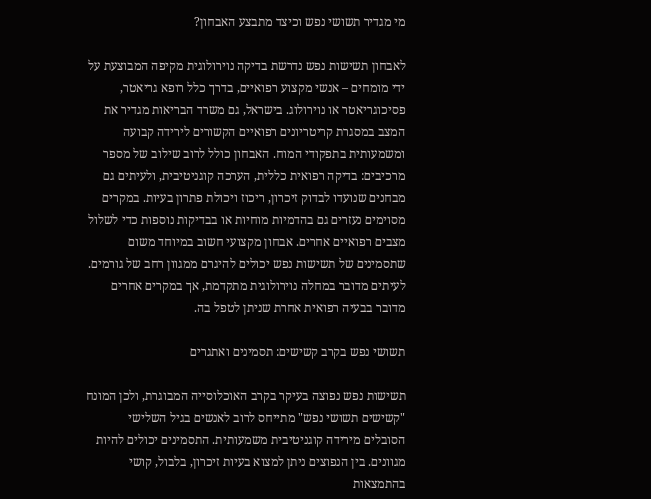מי מגדיר תשושי נפש וכיצד מתבצע האבחון?

לאבחון תשישות נפש נדרשת בדיקה נוירולוגית מקיפה המבוצעת על ידי מומחים – אנשי מקצוע רפואיים, בדרך כלל רופא גריאטר, פסיכוגריאטר או נוירולוג. בישראל, גם משרד הבריאות מגדיר את המצב במסגרת קריטריונים רפואיים הקשורים לירידה קבועה ומשמעותית בתפקודי המוח. האבחון כולל לרוב שילוב של מספר מרכיבים: בדיקה רפואית כללית, הערכה קוגניטיבית, ולעיתים גם מבחנים שנועדו לבדוק זיכרון, ריכוז ויכולת פתרון בעיות. במקרים מסוימים נעזרים גם בהדמיות מוחיות או בבדיקות נוספות כדי לשלול מצבים רפואיים אחרים. אבחון מקצועי חשוב במיוחד משום שתסמינים של תשישות נפש יכולים להיגרם ממגוון רחב של גורמים. לעיתים מדובר במחלה נוירולוגית מתקדמת, אך במקרים אחרים מדובר בבעיה רפואית אחרת שניתן לטפל בה.

תשושי נפש בקרב קשישים: תסמינים ואתגרים

תשישות נפש נפוצה בעיקר בקרב האוכלוסייה המבוגרת, ולכן המונח "קשישים תשושי נפש" מתייחס לרוב לאנשים בגיל השלישי הסובלים מירידה קוגניטיבית משמעותית. התסמינים יכולים להיות מגוונים. בין הנפוצים ניתן למצוא בעיות זיכרון, בלבול, קושי בהתמצאות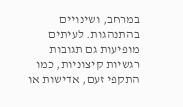במרחב, ושינויים בהתנהגות. לעיתים מופיעות גם תגובות רגשיות קיצוניות, כמו התקפי זעם, אדישות או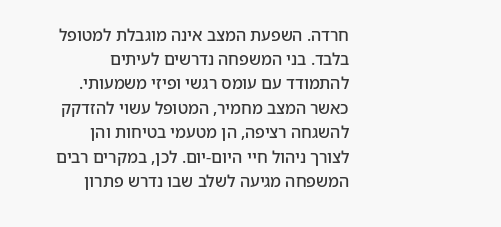חרדה. השפעת המצב אינה מוגבלת למטופל בלבד. בני המשפחה נדרשים לעיתים להתמודד עם עומס רגשי ופיזי משמעותי. כאשר המצב מחמיר, המטופל עשוי להזדקק להשגחה רציפה, הן מטעמי בטיחות והן לצורך ניהול חיי היום-יום. לכן, במקרים רבים המשפחה מגיעה לשלב שבו נדרש פתרון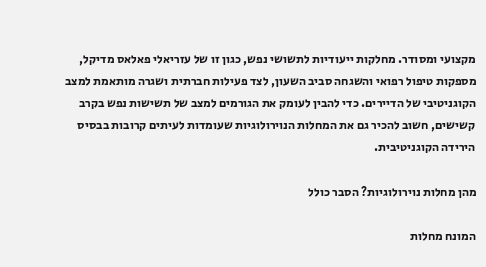מקצועי ומסודר. מחלקות ייעודיות לתשושי נפש, כגון זו של עזריאלי פאלאס מדיקל, מספקות טיפול רפואי והשגחה סביב השעון, לצד פעילות חברתית ושגרה מותאמת למצב הקוגניטיבי של הדיירים. כדי להבין לעומק את הגורמים למצב של תשישות נפש בקרב קשישים, חשוב להכיר גם את המחלות הנוירולוגיות שעומדות לעיתים קרובות בבסיס הירידה הקוגניטיבית.

מהן מחלות נוירולוגיות? הסבר כולל

המונח מחלות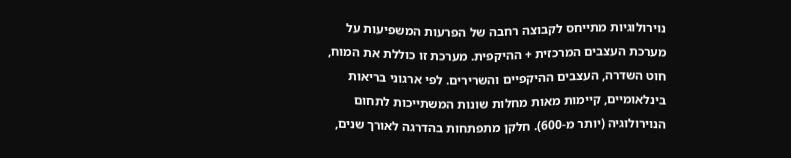נוירולוגיות מתייחס לקבוצה רחבה של הפרעות המשפיעות על מערכת העצבים המרכזית + ההיקפית. מערכת זו כוללת את המוח, חוט השדרה, העצבים ההיקפיים והשרירים. לפי ארגוני בריאות בינלאומיים, קיימות מאות מחלות שונות המשתייכות לתחום הנוירולוגיה (יותר מ-600). חלקן מתפתחות בהדרגה לאורך שנים,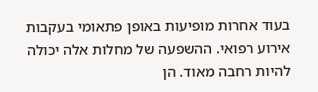בעוד אחרות מופיעות באופן פתאומי בעקבות אירוע רפואי. ההשפעה של מחלות אלה יכולה להיות רחבה מאוד. הן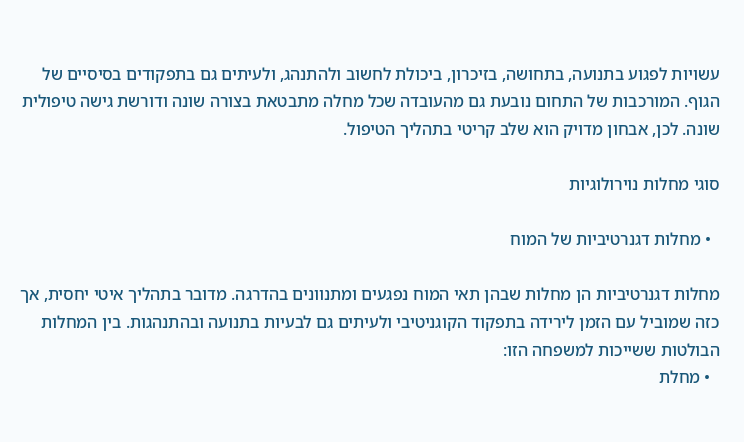עשויות לפגוע בתנועה, בתחושה, בזיכרון, ביכולת לחשוב ולהתנהג, ולעיתים גם בתפקודים בסיסיים של הגוף. המורכבות של התחום נובעת גם מהעובדה שכל מחלה מתבטאת בצורה שונה ודורשת גישה טיפולית שונה. לכן, אבחון מדויק הוא שלב קריטי בתהליך הטיפול.

סוגי מחלות נוירולוגיות

  • מחלות דגנרטיביות של המוח

מחלות דגנרטיביות הן מחלות שבהן תאי המוח נפגעים ומתנוונים בהדרגה. מדובר בתהליך איטי יחסית, אך כזה שמוביל עם הזמן לירידה בתפקוד הקוגניטיבי ולעיתים גם לבעיות בתנועה ובהתנהגות. בין המחלות הבולטות ששייכות למשפחה הזו:
  • מחלת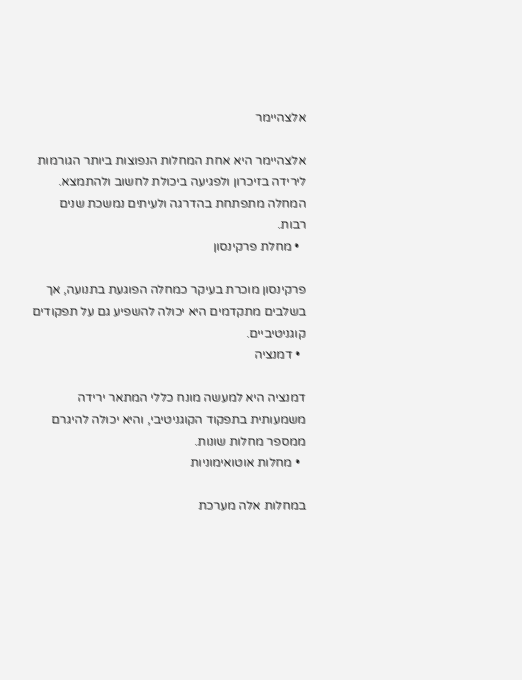אלצהיימר

אלצהיימר היא אחת המחלות הנפוצות ביותר הגורמות לירידה בזיכרון ולפגיעה ביכולת לחשוב ולהתמצא. המחלה מתפתחת בהדרגה ולעיתים נמשכת שנים רבות.
  • מחלת פרקינסון

פרקינסון מוכרת בעיקר כמחלה הפוגעת בתנועה, אך בשלבים מתקדמים היא יכולה להשפיע גם על תפקודים קוגניטיביים.
  • דמנציה

דמנציה היא למעשה מונח כללי המתאר ירידה משמעותית בתפקוד הקוגניטיבי, והיא יכולה להיגרם ממספר מחלות שונות.
  • מחלות אוטואימוניות

במחלות אלה מערכת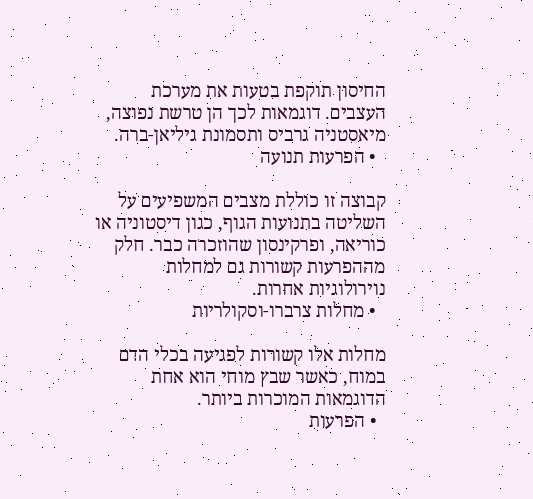החיסון תוקפת בטעות את מערכת העצבים. דוגמאות לכך הן טרשת נפוצה, מיאסטניה גרביס ותסמונת גיליאן-ברה.
  • הפרעות תנועה

קבוצה זו כוללת מצבים המשפיעים על השליטה בתנועות הגוף, כגון דיסטוניה או כוריאה, ופרקינסון שהוזכרה כבר. חלק מההפרעות קשורות גם למחלות נוירולוגיות אחרות.
  • מחלות צרברו-וסקולריות

מחלות אלו קשורות לפגיעה בכלי הדם במוח, כאשר שבץ מוחי הוא אחת הדוגמאות המוכרות ביותר.
  • הפרעות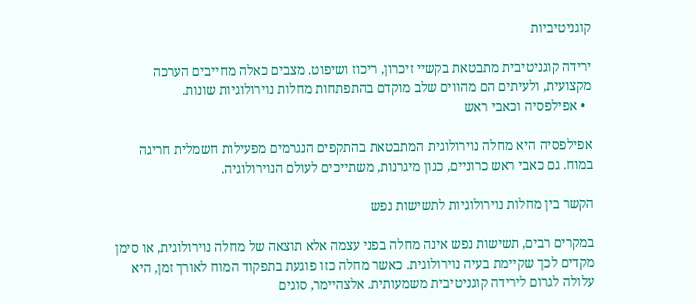קוגניטיביות

ירידה קוגניטיבית מתבטאת בקשיי זיכרון, ריכוז ושיפוט. מצבים כאלה מחייבים הערכה מקצועית, ולעיתים הם מהווים שלב מוקדם בהתפתחות מחלות נוירולוגיות שונות.
  • אפילפסיה וכאבי ראש

אפילפסיה היא מחלה נוירולוגית המתבטאת בהתקפים הנגרמים מפעילות חשמלית חריגה במוח. גם כאבי ראש כרוניים, כגון מיגרנות, משתייכים לעולם הנוירולוגיה.

הקשר בין מחלות נוירולוגיות לתשישות נפש

במקרים רבים, תשישות נפש אינה מחלה בפני עצמה אלא תוצאה של מחלה נוירולוגית, או סימן מקדים לכך שקיימת בעיה נוירולוגית. כאשר מחלה כזו פוגעת בתפקוד המוח לאורך זמן, היא עלולה לגרום לירידה קוגניטיבית משמעותית. אלצהיימר, סוגים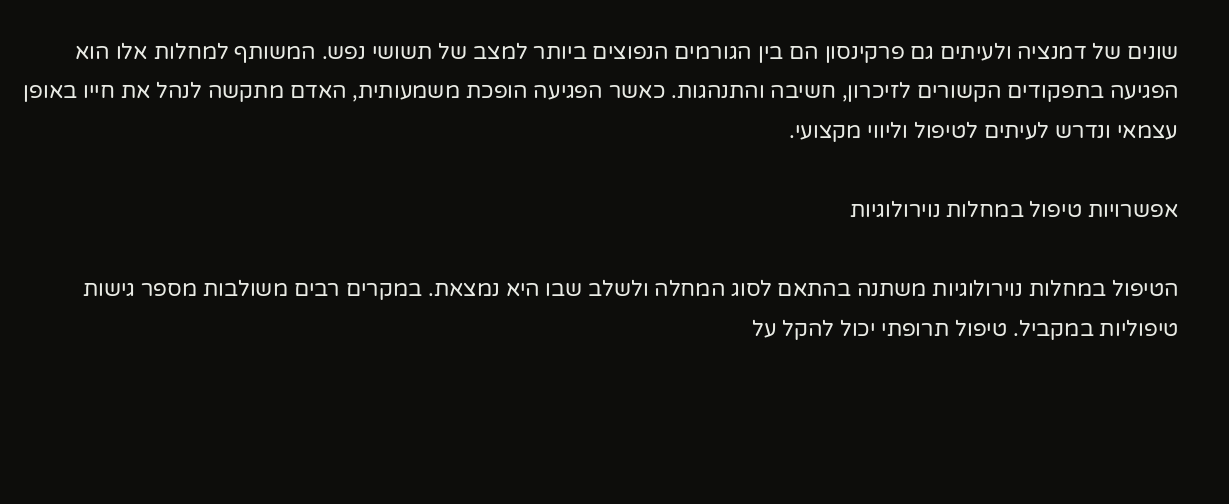שונים של דמנציה ולעיתים גם פרקינסון הם בין הגורמים הנפוצים ביותר למצב של תשושי נפש. המשותף למחלות אלו הוא הפגיעה בתפקודים הקשורים לזיכרון, חשיבה והתנהגות. כאשר הפגיעה הופכת משמעותית, האדם מתקשה לנהל את חייו באופן עצמאי ונדרש לעיתים לטיפול וליווי מקצועי.

אפשרויות טיפול במחלות נוירולוגיות

הטיפול במחלות נוירולוגיות משתנה בהתאם לסוג המחלה ולשלב שבו היא נמצאת. במקרים רבים משולבות מספר גישות טיפוליות במקביל. טיפול תרופתי יכול להקל על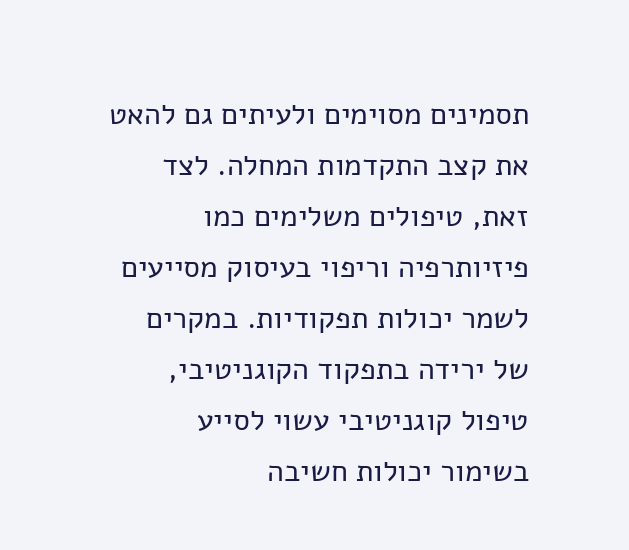תסמינים מסוימים ולעיתים גם להאט את קצב התקדמות המחלה. לצד זאת, טיפולים משלימים כמו פיזיותרפיה וריפוי בעיסוק מסייעים לשמר יכולות תפקודיות. במקרים של ירידה בתפקוד הקוגניטיבי, טיפול קוגניטיבי עשוי לסייע בשימור יכולות חשיבה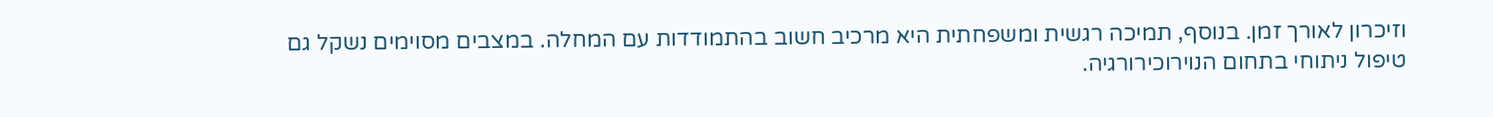וזיכרון לאורך זמן. בנוסף, תמיכה רגשית ומשפחתית היא מרכיב חשוב בהתמודדות עם המחלה. במצבים מסוימים נשקל גם טיפול ניתוחי בתחום הנוירוכירורגיה.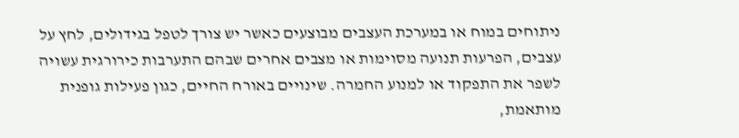ניתוחים במוח או במערכת העצבים מבוצעים כאשר יש צורך לטפל בגידולים, לחץ על עצבים, הפרעות תנועה מסוימות או מצבים אחרים שבהם התערבות כירורגית עשויה לשפר את התפקוד או למנוע החמרה. שינויים באורח החיים, כגון פעילות גופנית מותאמת,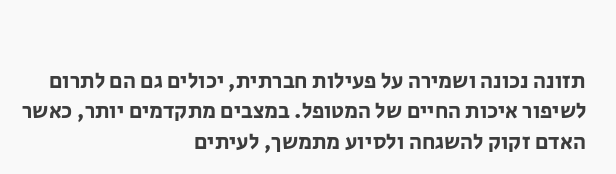תזונה נכונה ושמירה על פעילות חברתית, יכולים גם הם לתרום לשיפור איכות החיים של המטופל. במצבים מתקדמים יותר, כאשר האדם זקוק להשגחה ולסיוע מתמשך, לעיתים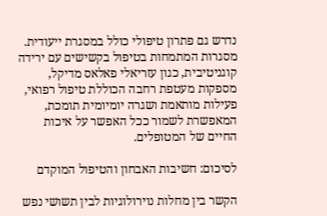נדרש גם פתרון טיפולי כולל במסגרת ייעודית. מסגרות המתמחות בטיפול בקשישים עם ירידה קוגניטיבית, כגון עזריאלי פאלאס מדיקל, מספקות מעטפת רחבה הכוללת טיפול רפואי, פעילות מותאמת ושגרה יומיומית תומכת, המאפשרת לשמור ככל האפשר על איכות החיים של המטופלים.

לסיכום: חשיבות האבחון והטיפול המוקדם

הקשר בין מחלות נוירולוגיות לבין תשושי נפש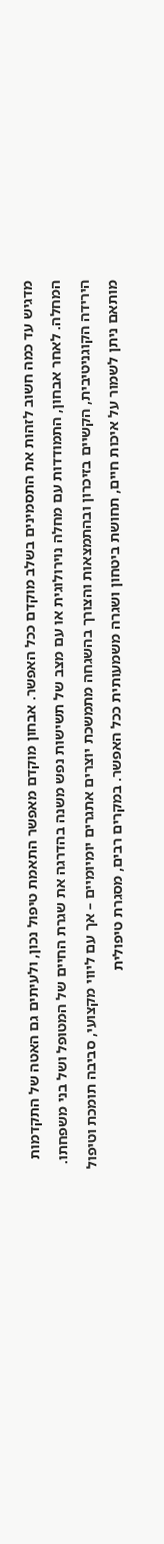מדגיש עד כמה חשוב לזהות את התסמינים בשלב מוקדם ככל האפשר. אבחון מוקדם מאפשר התאמת טיפול נכון, ולעיתים גם האטה של התקדמות המחלה. לאחר אבחון, התמודדות עם מחלה נוירולוגית או עם מצב של תשישות נפש משנה בהדרגה את שגרת החיים של המטופל ושל בני משפחתו. הירידה הקוגניטיבית, הקשיים בזיכרון ובהתמצאות והצורך בהשגחה מתמשכת יוצרים אתגרים יומיומיים – אך עם ליווי מקצועי, סביבה תומכת וטיפול מותאם ניתן לשמור על איכות חיים, תחושת ביטחון ושגרה משמעותית ככל האפשר. במקרים רבים, מסגרת טיפולית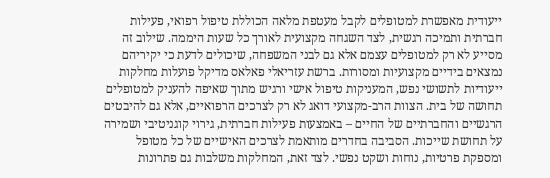ייעודית מאפשרת למטופלים לקבל מעטפת מלאה הכוללת טיפול רפואי, פעילות חברתית ותמיכה רגשית, לצד השגחה מקצועית לאורך כל שעות היממה. שילוב זה מסייע לא רק למטופלים עצמם אלא גם לבני המשפחה, שיכולים לדעת כי יקיריהם נמצאים בידיים מקצועיות ומסורות. ברשת עזריאלי פאלאס מדיקל פועלות מחלקות ייעודיות לתשושי נפש, המעניקות טיפול אישי ורגיש מתוך שאיפה להעניק למטופלים תחושה של בית. הצוות הרב-מקצועי דואג לא רק לצרכים הרפואיים, אלא גם להיבטים הרגשיים והחברתיים של החיים – באמצעות פעילות חברתית, גירוי קוגניטיבי ושמירה על תחושת שייכות. הסביבה בחדרים מותאמת לצרכים האישיים של כל מטופל ומספקת פרטיות, נוחות ושקט נפשי. לצד זאת, המחלקות משלבות גם פתרונות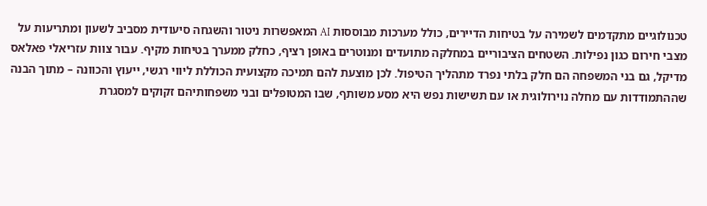טכנולוגיים מתקדמים לשמירה על בטיחות הדיירים, כולל מערכות מבוססות AI המאפשרות ניטור והשגחה סיעודית מסביב לשעון ומתריעות על מצבי חירום כגון נפילות. השטחים הציבוריים במחלקה מתועדים ומנוטרים באופן רציף, כחלק ממערך בטיחות מקיף. עבור צוות עזריאלי פאלאס מדיקל, גם בני המשפחה הם חלק בלתי נפרד מתהליך הטיפול. לכן מוצעת להם תמיכה מקצועית הכוללת ליווי רגשי, ייעוץ והכוונה – מתוך הבנה שההתמודדות עם מחלה נוירולוגית או עם תשישות נפש היא מסע משותף, שבו המטופלים ובני משפחותיהם זקוקים למסגרת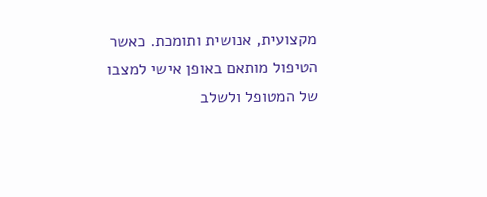מקצועית, אנושית ותומכת. כאשר הטיפול מותאם באופן אישי למצבו של המטופל ולשלב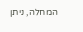המחלה, ניתן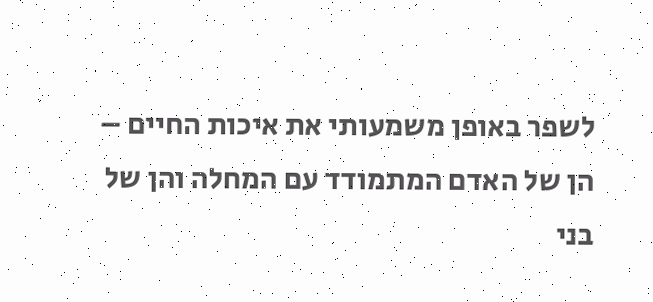לשפר באופן משמעותי את איכות החיים – הן של האדם המתמודד עם המחלה והן של בני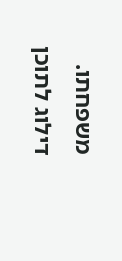משפחתו.
דילוג לתוכן